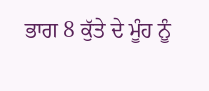ਭਾਗ 8 ਕੁੱਤੇ ਦੇ ਮੂੰਹ ਨੂੰ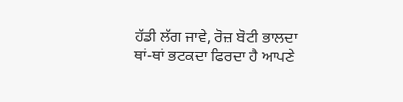ਹੱਡੀ ਲੱਗ ਜਾਵੇ, ਰੋਜ਼ ਬੋਟੀ ਭਾਲਦਾ
ਥਾਂ-ਥਾਂ ਭਟਕਦਾ ਫਿਰਦਾ ਹੈ ਆਪਣੇ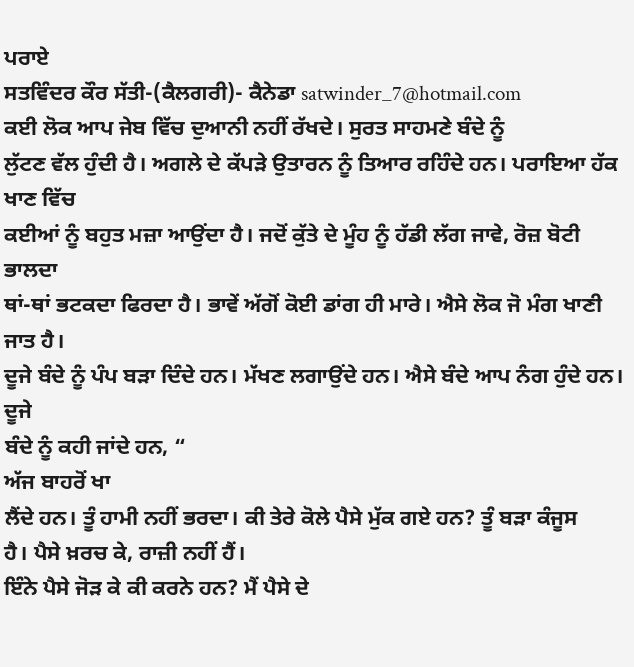ਪਰਾਏ
ਸਤਵਿੰਦਰ ਕੌਰ ਸੱਤੀ-(ਕੈਲਗਰੀ)- ਕੈਨੇਡਾ satwinder_7@hotmail.com
ਕਈ ਲੋਕ ਆਪ ਜੇਬ ਵਿੱਚ ਦੁਆਨੀ ਨਹੀਂ ਰੱਖਦੇ। ਸੁਰਤ ਸਾਹਮਣੇ ਬੰਦੇ ਨੂੰ
ਲੁੱਟਣ ਵੱਲ ਹੁੰਦੀ ਹੈ। ਅਗਲੇ ਦੇ ਕੱਪੜੇ ਉਤਾਰਨ ਨੂੰ ਤਿਆਰ ਰਹਿੰਦੇ ਹਨ। ਪਰਾਇਆ ਹੱਕ ਖਾਣ ਵਿੱਚ
ਕਈਆਂ ਨੂੰ ਬਹੁਤ ਮਜ਼ਾ ਆਉਂਦਾ ਹੈ। ਜਦੋਂ ਕੁੱਤੇ ਦੇ ਮੂੰਹ ਨੂੰ ਹੱਡੀ ਲੱਗ ਜਾਵੇ, ਰੋਜ਼ ਬੋਟੀ ਭਾਲਦਾ
ਥਾਂ-ਥਾਂ ਭਟਕਦਾ ਫਿਰਦਾ ਹੈ। ਭਾਵੇਂ ਅੱਗੋਂ ਕੋਈ ਡਾਂਗ ਹੀ ਮਾਰੇ। ਐਸੇ ਲੋਕ ਜੋ ਮੰਗ ਖਾਣੀ ਜਾਤ ਹੈ।
ਦੂਜੇ ਬੰਦੇ ਨੂੰ ਪੰਪ ਬੜਾ ਦਿੰਦੇ ਹਨ। ਮੱਖਣ ਲਗਾਉਂਦੇ ਹਨ। ਐਸੇ ਬੰਦੇ ਆਪ ਨੰਗ ਹੁੰਦੇ ਹਨ। ਦੂਜੇ
ਬੰਦੇ ਨੂੰ ਕਹੀ ਜਾਂਦੇ ਹਨ, “
ਅੱਜ ਬਾਹਰੋਂ ਖਾ
ਲੈਂਦੇ ਹਨ। ਤੂੰ ਹਾਮੀ ਨਹੀਂ ਭਰਦਾ। ਕੀ ਤੇਰੇ ਕੋਲੇ ਪੈਸੇ ਮੁੱਕ ਗਏ ਹਨ? ਤੂੰ ਬੜਾ ਕੰਜੂਸ
ਹੈ। ਪੈਸੇ ਖ਼ਰਚ ਕੇ, ਰਾਜ਼ੀ ਨਹੀਂ ਹੈਂ।
ਇੰਨੇ ਪੈਸੇ ਜੋੜ ਕੇ ਕੀ ਕਰਨੇ ਹਨ? ਮੈਂ ਪੈਸੇ ਦੇ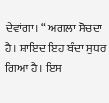ਦੇਵਾਂਗਾ। “ ਅਗਲਾ ਸੋਚਦਾ ਹੈ। ਸ਼ਾਇਦ ਇਹ ਬੰਦਾ ਸੁਧਰ ਗਿਆ ਹੈ। ਇਸ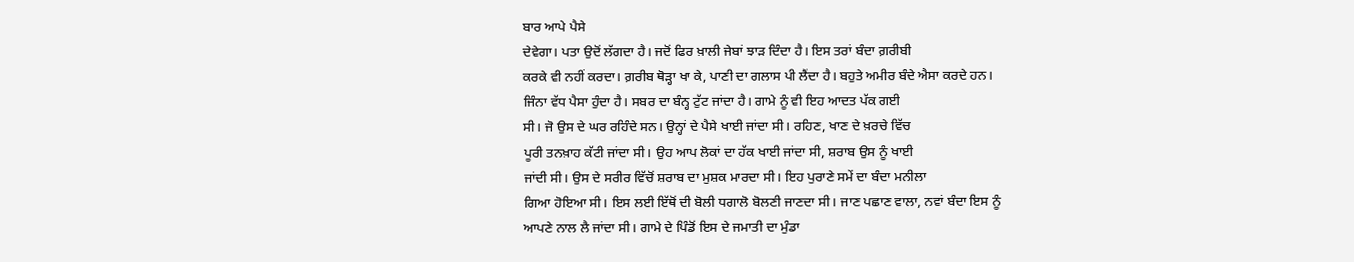ਬਾਰ ਆਪੇ ਪੈਸੇ
ਦੇਵੇਗਾ। ਪਤਾ ਉਦੋਂ ਲੱਗਦਾ ਹੈ। ਜਦੋਂ ਫਿਰ ਖ਼ਾਲੀ ਜੇਬਾਂ ਝਾੜ ਦਿੰਦਾ ਹੈ। ਇਸ ਤਰਾਂ ਬੰਦਾ ਗ਼ਰੀਬੀ
ਕਰਕੇ ਵੀ ਨਹੀਂ ਕਰਦਾ। ਗ਼ਰੀਬ ਥੋੜ੍ਹਾ ਖਾ ਕੇ, ਪਾਣੀ ਦਾ ਗਲਾਸ ਪੀ ਲੈਂਦਾ ਹੈ। ਬਹੁਤੇ ਅਮੀਰ ਬੰਦੇ ਐਸਾ ਕਰਦੇ ਹਨ।
ਜਿੰਨਾ ਵੱਧ ਪੈਸਾ ਹੁੰਦਾ ਹੈ। ਸਬਰ ਦਾ ਬੰਨ੍ਹ ਟੁੱਟ ਜਾਂਦਾ ਹੈ। ਗਾਮੇ ਨੂੰ ਵੀ ਇਹ ਆਦਤ ਪੱਕ ਗਈ
ਸੀ। ਜੋ ਉਸ ਦੇ ਘਰ ਰਹਿੰਦੇ ਸਨ। ਉਨ੍ਹਾਂ ਦੇ ਪੈਸੇ ਖਾਈ ਜਾਂਦਾ ਸੀ। ਰਹਿਣ, ਖਾਣ ਦੇ ਖ਼ਰਚੇ ਵਿੱਚ
ਪੂਰੀ ਤਨਖ਼ਾਹ ਕੱਟੀ ਜਾਂਦਾ ਸੀ। ਉਹ ਆਪ ਲੋਕਾਂ ਦਾ ਹੱਕ ਖਾਈ ਜਾਂਦਾ ਸੀ, ਸ਼ਰਾਬ ਉਸ ਨੂੰ ਖਾਈ
ਜਾਂਦੀ ਸੀ। ਉਸ ਦੇ ਸਰੀਰ ਵਿੱਚੋਂ ਸ਼ਰਾਬ ਦਾ ਮੁਸ਼ਕ ਮਾਰਦਾ ਸੀ। ਇਹ ਪੁਰਾਣੇ ਸਮੇਂ ਦਾ ਬੰਦਾ ਮਨੀਲਾ
ਗਿਆ ਹੋਇਆ ਸੀ। ਇਸ ਲਈ ਇੱਥੋਂ ਦੀ ਬੋਲੀ ਧਗਾਲੋ ਬੋਲਣੀ ਜਾਣਦਾ ਸੀ। ਜਾਣ ਪਛਾਣ ਵਾਲਾ, ਨਵਾਂ ਬੰਦਾ ਇਸ ਨੂੰ
ਆਪਣੇ ਨਾਲ ਲੈ ਜਾਂਦਾ ਸੀ। ਗਾਮੇ ਦੇ ਪਿੰਡੋਂ ਇਸ ਦੇ ਜਮਾਤੀ ਦਾ ਮੁੰਡਾ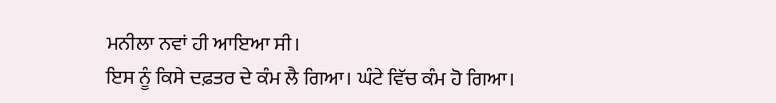ਮਨੀਲਾ ਨਵਾਂ ਹੀ ਆਇਆ ਸੀ।
ਇਸ ਨੂੰ ਕਿਸੇ ਦਫ਼ਤਰ ਦੇ ਕੰਮ ਲੈ ਗਿਆ। ਘੰਟੇ ਵਿੱਚ ਕੰਮ ਹੋ ਗਿਆ।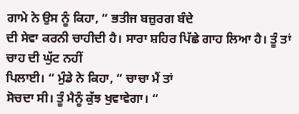ਗਾਮੇ ਨੇ ਉਸ ਨੂੰ ਕਿਹਾ, “ ਭਤੀਜ ਬਜ਼ੁਰਗ ਬੰਦੇ
ਦੀ ਸੇਵਾ ਕਰਨੀ ਚਾਹੀਦੀ ਹੈ। ਸਾਰਾ ਸ਼ਹਿਰ ਪਿੱਛੇ ਗਾਹ ਲਿਆ ਹੈ। ਤੂੰ ਤਾਂ ਚਾਹ ਦੀ ਘੁੱਟ ਨਹੀਂ
ਪਿਲਾਈ। “ ਮੁੰਡੇ ਨੇ ਕਿਹਾ, “ ਚਾਚਾ ਮੈਂ ਤਾਂ
ਸੋਚਦਾ ਸੀ। ਤੂੰ ਮੈਨੂੰ ਕੁੱਝ ਖੁਵਾਵੇਗਾ। “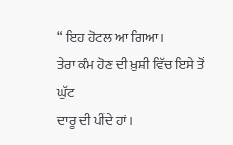“ ਇਹ ਹੋਟਲ ਆ ਗਿਆ।
ਤੇਰਾ ਕੰਮ ਹੋਣ ਦੀ ਖ਼ੁਸ਼ੀ ਵਿੱਚ ਇਸੇ ਤੋਂ ਘੁੱਟ
ਦਾਰੂ ਦੀ ਪੀਂਦੇ ਹਾਂ।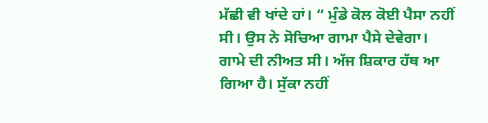ਮੱਛੀ ਵੀ ਖਾਂਦੇ ਹਾਂ। “ ਮੁੰਡੇ ਕੋਲ ਕੋਈ ਪੈਸਾ ਨਹੀਂ ਸੀ। ਉਸ ਨੇ ਸੋਚਿਆ ਗਾਮਾ ਪੈਸੇ ਦੇਵੇਗਾ।
ਗਾਮੇ ਦੀ ਨੀਅਤ ਸੀ। ਅੱਜ ਸ਼ਿਕਾਰ ਹੱਥ ਆ ਗਿਆ ਹੈ। ਸੁੱਕਾ ਨਹੀਂ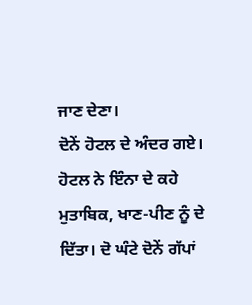ਜਾਣ ਦੇਣਾ।
ਦੋਨੇਂ ਹੋਟਲ ਦੇ ਅੰਦਰ ਗਏ। ਹੋਟਲ ਨੇ ਇੰਨਾ ਦੇ ਕਹੇ ਮੁਤਾਬਿਕ, ਖਾਣ-ਪੀਣ ਨੂੰ ਦੇ
ਦਿੱਤਾ। ਦੋ ਘੰਟੇ ਦੋਨੇਂ ਗੱਪਾਂ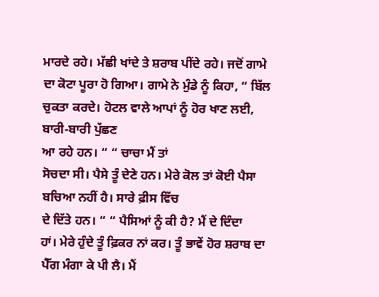ਮਾਰਦੇ ਰਹੇ। ਮੱਛੀ ਖਾਂਦੇ ਤੇ ਸ਼ਰਾਬ ਪੀਂਦੇ ਰਹੇ। ਜਦੋਂ ਗਾਮੇ
ਦਾ ਕੋਟਾ ਪੂਰਾ ਹੋ ਗਿਆ। ਗਾਮੇ ਨੇ ਮੁੰਡੇ ਨੂੰ ਕਿਹਾ, “ ਬਿੱਲ ਚੁਕਤਾ ਕਰਦੇ। ਹੋਟਲ ਵਾਲੇ ਆਪਾਂ ਨੂੰ ਹੋਰ ਖਾਣ ਲਈ, ਬਾਰੀ-ਬਾਰੀ ਪੁੱਛਣ
ਆ ਰਹੇ ਹਨ। “ “ ਚਾਚਾ ਮੈਂ ਤਾਂ
ਸੋਚਦਾ ਸੀ। ਪੈਸੇ ਤੂੰ ਦੇਣੇ ਹਨ। ਮੇਰੇ ਕੋਲ ਤਾਂ ਕੋਈ ਪੈਸਾ ਬਚਿਆ ਨਹੀਂ ਹੈ। ਸਾਰੇ ਫ਼ੀਸ ਵਿੱਚ
ਦੇ ਦਿੱਤੇ ਹਨ। “ “ ਪੈਸਿਆਂ ਨੂੰ ਕੀ ਹੈ? ਮੈਂ ਦੇ ਦਿੰਦਾ
ਹਾਂ। ਮੇਰੇ ਹੁੰਦੇ ਤੂੰ ਫ਼ਿਕਰ ਨਾਂ ਕਰ। ਤੂੰ ਭਾਵੇਂ ਹੋਰ ਸ਼ਰਾਬ ਦਾ ਪੈੱਗ ਮੰਗਾ ਕੇ ਪੀ ਲੈ। ਮੈਂ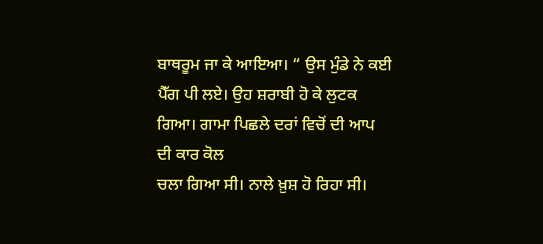ਬਾਥਰੂਮ ਜਾ ਕੇ ਆਇਆ। “ ਉਸ ਮੁੰਡੇ ਨੇ ਕਈ
ਪੈੱਗ ਪੀ ਲਏ। ਉਹ ਸ਼ਰਾਬੀ ਹੋ ਕੇ ਲੁਟਕ ਗਿਆ। ਗਾਮਾ ਪਿਛਲੇ ਦਰਾਂ ਵਿਚੋਂ ਦੀ ਆਪ ਦੀ ਕਾਰ ਕੋਲ
ਚਲਾ ਗਿਆ ਸੀ। ਨਾਲੇ ਖ਼ੁਸ਼ ਹੋ ਰਿਹਾ ਸੀ।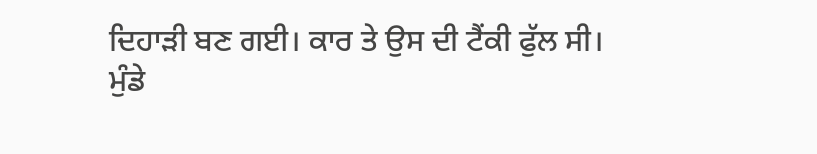ਦਿਹਾੜੀ ਬਣ ਗਈ। ਕਾਰ ਤੇ ਉਸ ਦੀ ਟੈਂਕੀ ਫੁੱਲ ਸੀ।
ਮੁੰਡੇ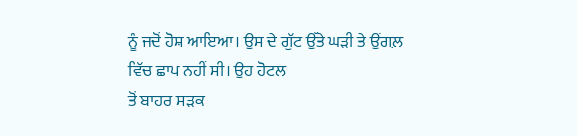ਨੂੰ ਜਦੋਂ ਹੋਸ਼ ਆਇਆ। ਉਸ ਦੇ ਗੁੱਟ ਉੱਤੇ ਘੜੀ ਤੇ ਉਂਗਲ਼ ਵਿੱਚ ਛਾਪ ਨਹੀਂ ਸੀ। ਉਹ ਹੋਟਲ
ਤੋਂ ਬਾਹਰ ਸੜਕ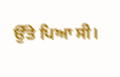ਉੱਤੇ ਪਿਆ ਸੀ।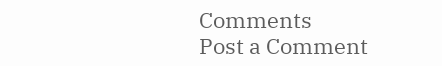Comments
Post a Comment